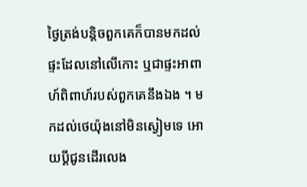ថ្ងៃត្រង់បន្តិចពួកគេក៏បានមកដល់ផ្ទះដែលនៅលើកោះ ឬជាផ្ទះអាពាហ៍ពិពាហ៍របស់ពួកគេនឹងឯង ។ មកដល់ថេយ៉ុងនៅមិនស្ងៀមទេ អោយប្ដីជូនដើរលេង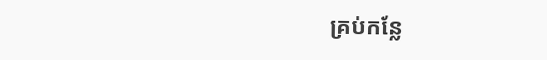គ្រប់កន្លែ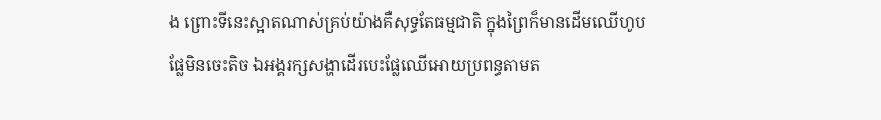ង ព្រោះទីនេះស្អាតណាស់គ្រប់យ៉ាងគឺសុទ្ធតែធម្មជាតិ ក្នុងព្រៃក៏មានដើមឈើហូបផ្លែមិនចេះតិច ឯអង្គរក្សសង្ហាដើរបេះផ្លែឈើអោយប្រពន្ធតាមត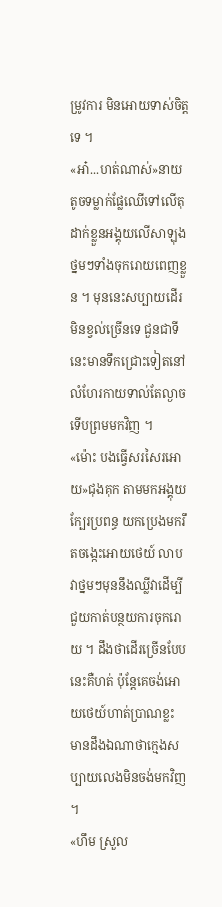ម្រូវការ មិនអោយទាស់ចិត្តទេ ។
«អា៎...ហត់ណាស់»នាយតូចទម្លាក់ផ្លែឈើទៅលើតុ ដាក់ខ្លួនអង្គុយលើសាឡុងថ្នមៗទាំងចុករោយពេញខ្លួន ។ មុននេះសប្បាយដើរ មិនខ្វល់ច្រើនទេ ជួនជាទីនេះមានទឹកជ្រោះទៀតនៅលំហែរកាយទាល់តែល្ងាចទើបព្រមមកវិញ ។
«ម៉ោះ បងធ្វើសរសៃរអោយ»ជុងគុក តាមមកអង្គុយក្បែរប្រពន្ធ យកប្រេងមករឹតចង្កេះអោយថេយ៍ លាបវាថ្នមៗមុននឹងឈ្លីវាដើម្បីជួយកាត់បន្ថយការចុករោយ ។ ដឹងថាដើរច្រើនបែបនេះគឺហត់ ប៉ុន្តែគេចង់អោយថេយ៍ហាត់ប្រាណខ្លះ មានដឹងឯណាថាក្មេងសប្បាយលេងមិនចង់មកវិញ ។
«ហឹម ស្រួល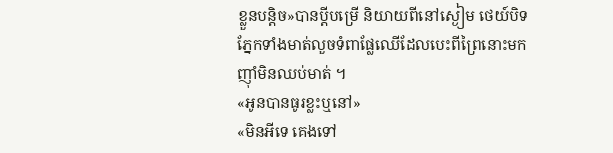ខ្លួនបន្តិច»បានប្ដីបម្រើ និយាយពីនៅស្ងៀម ថេយ៍បិទភ្នែកទាំងមាត់លួចទំពាផ្លែឈើដែលបេះពីព្រៃនោះមកញុាំមិនឈប់មាត់ ។
«អូនបានធូរខ្លះឬនៅ»
«មិនអីទេ គេងទៅ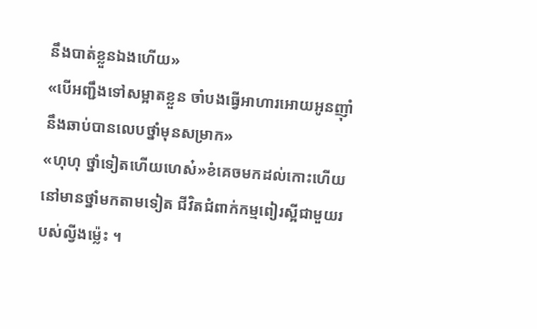នឹងបាត់ខ្លួនឯងហើយ»
«បើអញ្ជឹងទៅសម្អាតខ្លួន ចាំបងធ្វើអាហារអោយអូនញុាំ នឹងឆាប់បានលេបថ្នាំមុនសម្រាក»
«ហុហុ ថ្នាំទៀតហើយហេស៎»ខំគេចមកដល់កោះហើយនៅមានថ្នាំមកតាមទៀត ជីវិតជំពាក់កម្មពៀរស្អីជាមួយរបស់ល្វីងម្ល៉េះ ។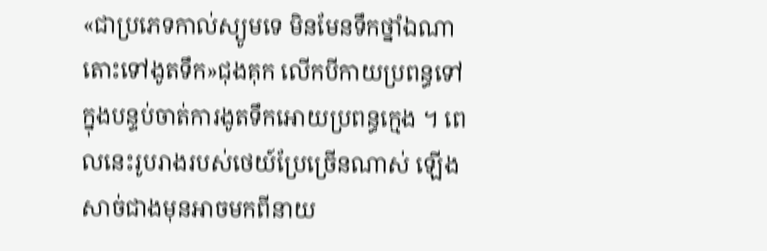«ជាប្រភេទកាល់ស្យូមទេ មិនមែនទឹកថ្នាំឯណា តោះទៅងូតទឹក»ជុងគុក លើកបីកាយប្រពន្ធទៅក្នុងបន្ទប់ចាត់ការងូតទឹកអោយប្រពន្ធក្មេង ។ ពេលនេះរូបរាងរបស់ថេយ៍ប្រែច្រើនណាស់ ឡើងសាច់ជាងមុនអាចមកពីនាយ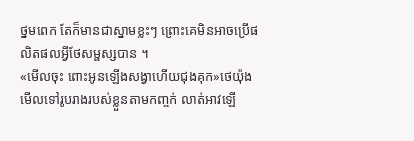ថ្នមពេក តែក៏មានជាស្នាមខ្លះៗ ព្រោះគេមិនអាចប្រើផលិតផលអ្វីថែសម្ផស្សបាន ។
«មើលចុះ ពោះអូនឡើងសង្វាហើយជុងគុក»ថេយ៉ុង មើលទៅរូបរាងរបស់ខ្លួនតាមកញ្ចក់ លាត់អាវឡើ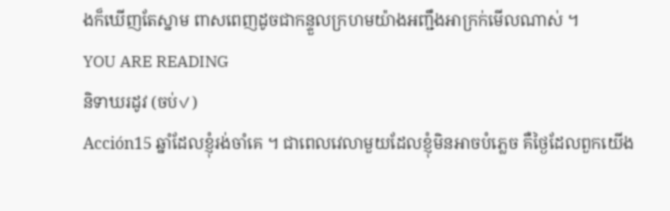ងក៏ឃើញតែស្នាម ពាសពេញដូចជាកន្ទួលក្រហមយ៉ាងអញ្ជឹងអាក្រក់មើលណាស់ ។
YOU ARE READING
និទាឃរដូវ (ចប់✓)
Acción15 ឆ្នាំដែលខ្ញុំរង់ចាំគេ ។ ជាពេលវេលាមួយដែលខ្ញុំមិនអាចបំភ្លេច គឺថ្ងៃដែលពួកយើង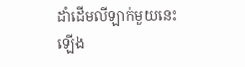ដាំដើមលីឡាក់មួយនេះឡើង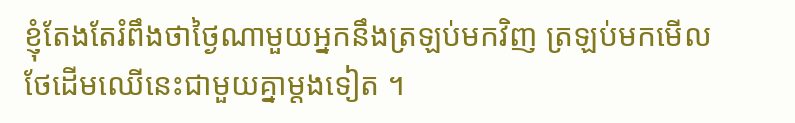ខ្ញុំតែងតែរំពឹងថាថ្ងៃណាមួយអ្នកនឹងត្រឡប់មកវិញ ត្រឡប់មកមើលថែដើមឈើនេះជាមួយគ្នាម្ដងទៀត ។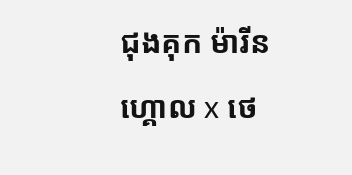ជុងគុក ម៉ារីនហ្គោល x ថេ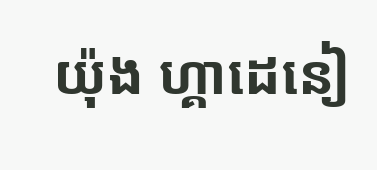យ៉ុង ហ្គាដេនៀ